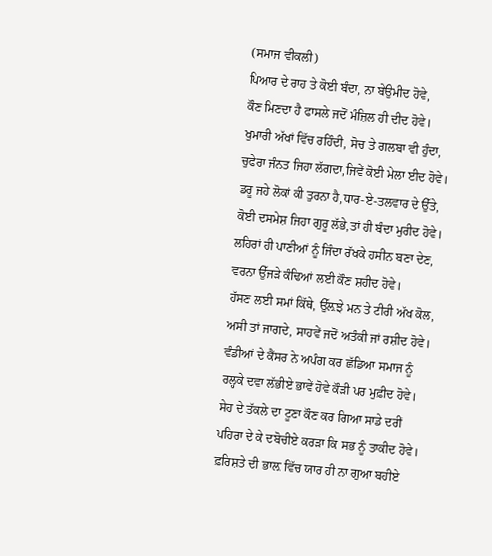(ਸਮਾਜ ਵੀਕਲੀ)
ਪਿਆਰ ਦੇ ਰਾਹ ਤੇ ਕੋਈ ਬੰਦਾ, ਨਾ ਬੇਉਮੀਦ ਹੋਵੇ,
ਕੌਣ ਮਿਣਦਾ ਹੈ ਫਾਸਲੇ ਜਦੋਂ ਮੰਜ਼ਿਲ ਹੀ ਦੀਦ ਹੋਵੇ।
ਖੁਮਾਰੀ ਅੱਖਾਂ ਵਿੱਚ ਰਹਿੰਦੀ, ਸੋਚ ਤੇ ਗਲਬਾ ਵੀ ਹੁੰਦਾ,
ਚੁਫੇਰਾ ਜੰਨਤ ਜਿਹਾ ਲੱਗਦਾ,ਜਿਵੇਂ ਕੋਈ ਮੇਲਾ ਈਦ ਹੋਵੇ।
ਡਰੂ ਜਹੇ ਲੋਕਾਂ ਕੀ ਤੁਰਨਾ ਹੈ,ਧਾਰ-ਏ-ਤਲਵਾਰ ਦੇ ਉੱਤੇ,
ਕੋਈ ਦਸਮੇਸ਼ ਜਿਹਾ ਗੁਰੂ ਲੱਭੇ,ਤਾਂ ਹੀ ਬੰਦਾ ਮੁਰੀਦ ਹੋਵੇ।
ਲਹਿਰਾਂ ਹੀ ਪਾਣੀਆਂ ਨੂੰ ਜਿੰਦਾ ਰੱਖਕੇ ਹਸੀਨ ਬਣਾ ਦੇਣ,
ਵਰਨਾ ਉੱਜੜੇ ਕੰਢਿਆਂ ਲਈ ਕੌਣ ਸ਼ਹੀਦ ਹੋਵੇ।
ਹੱਸਣ ਲਈ ਸਮਾਂ ਕਿੱਥੇ, ਉੱਲ਼ਝੇ ਮਨ ਤੇ ਟੀਰੀ ਅੱਖ ਕੋਲ,
ਅਸੀ ਤਾਂ ਜਾਗਦੇ, ਸਾਹਵੇਂ ਜਦੋਂ ਅਤੰਕੀ ਜਾਂ ਰਸ਼ੀਦ ਹੋਵੇ।
ਵੰਡੀਆਂ ਦੇ ਕੈਂਸਰ ਨੇ ਅਪੰਗ ਕਰ ਛੱਡਿਆ ਸਮਾਜ ਨੂੰ
ਰਲ੍ਹਕੇ ਦਵਾ ਲੱਭੀਏ ਭਾਵੇਂ ਹੋਵੇ ਕੌੜੀ ਪਰ ਮੁਫ਼ੀਦ ਹੋਵੇ।
ਸੇਹ ਦੇ ਤੱਕਲੇ ਦਾ ਟੂਣਾ ਕੌਣ ਕਰ ਗਿਆ ਸਾਡੇ ਦਰੀਂ
ਪਹਿਰਾ ਦੇ ਕੇ ਦਬੋਚੀਏ ਕਰੜਾ ਕਿ ਸਭ ਨੂੰ ਤਾਕੀਦ ਹੋਵੇ।
ਫ਼ਰਿਸ਼ਤੇ ਦੀ ਭਾਲ਼ ਵਿੱਚ ਯਾਰ ਹੀ ਨਾ ਗੁਆ ਬਹੀਏ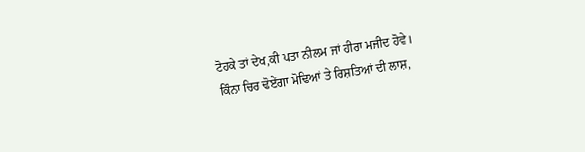ਟੋਹਕੇ ਤਾਂ ਦੇਖ,ਕੀ ਪਤਾ ਨੀਲਮ ਜਾਂ ਹੀਰਾ ਮਜੀਦ ਹੋਵੇ।
ਕਿੰਨਾ ਚਿਰ ਢੋਏਂਗਾ ਮੋਢਿਆਂ ਤੇ ਰਿਸ਼ਤਿਆਂ ਦੀ ਲਾਸ਼,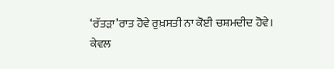‘ਰੱਤੜਾ’ਰਾਤ ਹੋਵੇ ਰੁਖ਼ਸਤੀ ਨਾ ਕੋਈ ਚਸ਼ਮਦੀਦ ਹੋਵੇ।
ਕੇਵਲ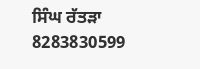ਸਿੰਘ ਰੱਤੜਾ
8283830599